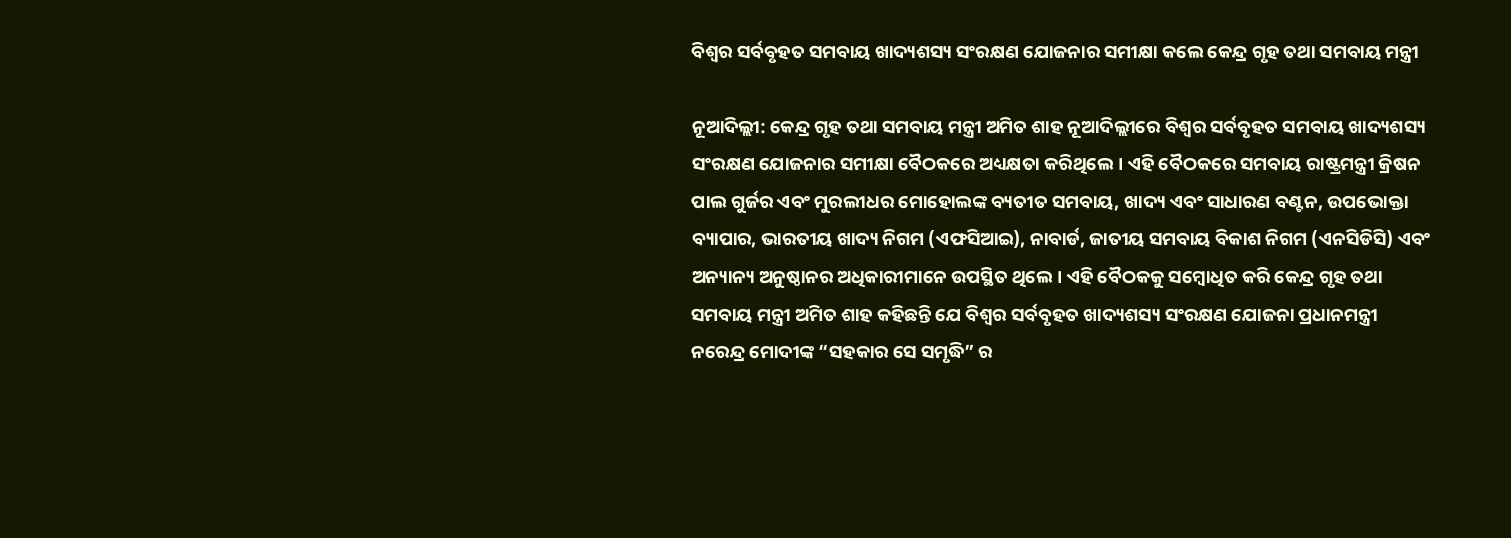ବିଶ୍ୱର ସର୍ବବୃହତ ସମବାୟ ଖାଦ୍ୟଶସ୍ୟ ସଂରକ୍ଷଣ ଯୋଜନାର ସମୀକ୍ଷା କଲେ କେନ୍ଦ୍ର ଗୃହ ତଥା ସମବାୟ ମନ୍ତ୍ରୀ

ନୂଆଦିଲ୍ଲୀ: କେନ୍ଦ୍ର ଗୃହ ତଥା ସମବାୟ ମନ୍ତ୍ରୀ ଅମିତ ଶାହ ନୂଆଦିଲ୍ଲୀରେ ବିଶ୍ୱର ସର୍ବବୃହତ ସମବାୟ ଖାଦ୍ୟଶସ୍ୟ ସଂରକ୍ଷଣ ଯୋଜନାର ସମୀକ୍ଷା ବୈଠକରେ ଅଧ୍ୟକ୍ଷତା କରିଥିଲେ। ଏହି ବୈଠକରେ ସମବାୟ ରାଷ୍ଟ୍ରମନ୍ତ୍ରୀ କ୍ରିଷନ ପାଲ ଗୁର୍ଜର ଏବଂ ମୁରଲୀଧର ମୋହୋଲଙ୍କ ବ୍ୟତୀତ ସମବାୟ, ଖାଦ୍ୟ ଏବଂ ସାଧାରଣ ବଣ୍ଟନ, ଉପଭୋକ୍ତା ବ୍ୟାପାର, ଭାରତୀୟ ଖାଦ୍ୟ ନିଗମ (ଏଫସିଆଇ), ନାବାର୍ଡ, ଜାତୀୟ ସମବାୟ ବିକାଶ ନିଗମ (ଏନସିଡିସି) ଏବଂ ଅନ୍ୟାନ୍ୟ ଅନୁଷ୍ଠାନର ଅଧିକାରୀମାନେ ଉପସ୍ଥିତ ଥିଲେ। ଏହି ବୈଠକକୁ ସମ୍ବୋଧିତ କରି କେନ୍ଦ୍ର ଗୃହ ତଥା ସମବାୟ ମନ୍ତ୍ରୀ ଅମିତ ଶାହ କହିଛନ୍ତି ଯେ ବିଶ୍ୱର ସର୍ବବୃହତ ଖାଦ୍ୟଶସ୍ୟ ସଂରକ୍ଷଣ ଯୋଜନା ପ୍ରଧାନମନ୍ତ୍ରୀ ନରେନ୍ଦ୍ର ମୋଦୀଙ୍କ “ସହକାର ସେ ସମୃଦ୍ଧି” ର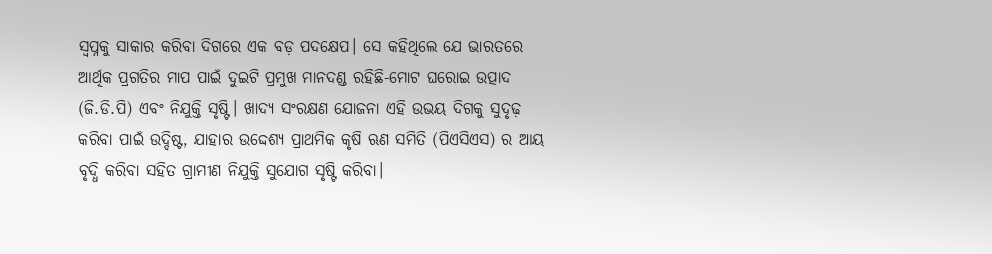ସ୍ୱପ୍ନକୁ ସାକାର କରିବା ଦିଗରେ ଏକ ବଡ଼ ପଦକ୍ଷେପ। ସେ କହିଥିଲେ ଯେ ଭାରତରେ ଆର୍ଥିକ ପ୍ରଗତିର ମାପ ପାଇଁ ଦୁଇଟି ପ୍ରମୁଖ ମାନଦଣ୍ଡ ରହିଛି-ମୋଟ ଘରୋଇ ଉତ୍ପାଦ (ଜି.ଡି.ପି) ଏବଂ ନିଯୁକ୍ତି ସୃଷ୍ଟି। ଖାଦ୍ୟ ସଂରକ୍ଷଣ ଯୋଜନା ଏହି ଉଭୟ ଦିଗକୁ ସୁଦୃଢ଼ କରିବା ପାଇଁ ଉଦ୍ଦିଷ୍ଟ, ଯାହାର ଉଦ୍ଦେଶ୍ୟ ପ୍ରାଥମିକ କୃଷି ଋଣ ସମିତି (ପିଏସିଏସ) ର ଆୟ ବୃଦ୍ଧି କରିବା ସହିତ ଗ୍ରାମୀଣ ନିଯୁକ୍ତି ସୁଯୋଗ ସୃଷ୍ଟି କରିବା।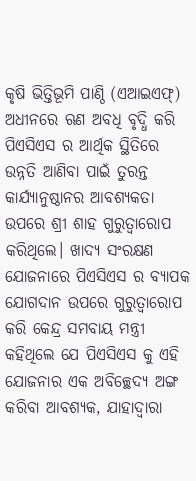କୃଷି ଭିତ୍ତିଭୂମି ପାଣ୍ଠି (ଏଆଇଏଫ୍) ଅଧୀନରେ ଋଣ ଅବଧି ବୃଦ୍ଧି କରି ପିଏସିଏସ ର ଆର୍ଥିକ ସ୍ଥିତିରେ ଉନ୍ନତି ଆଣିବା ପାଇଁ ତୁରନ୍ତ କାର୍ଯ୍ୟାନୁଷ୍ଠାନର ଆବଶ୍ୟକତା ଉପରେ ଶ୍ରୀ ଶାହ ଗୁରୁତ୍ୱାରୋପ କରିଥିଲେ। ଖାଦ୍ୟ ସଂରକ୍ଷଣ ଯୋଜନାରେ ପିଏସିଏସ ର ବ୍ୟାପକ ଯୋଗଦାନ ଉପରେ ଗୁରୁତ୍ୱାରୋପ କରି କେନ୍ଦ୍ର ସମବାୟ ମନ୍ତ୍ରୀ କହିଥିଲେ ଯେ ପିଏସିଏସ କୁ ଏହି ଯୋଜନାର ଏକ ଅବିଚ୍ଛେଦ୍ୟ ଅଙ୍ଗ କରିବା ଆବଶ୍ୟକ, ଯାହାଦ୍ୱାରା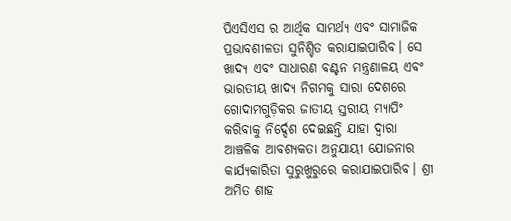ପିଏସିଏସ ର ଆର୍ଥିକ ସାମର୍ଥ୍ୟ ଏବଂ ସାମାଜିକ ପ୍ରଭାବଶୀଳତା ସୁନିଶ୍ଚିତ କରାଯାଇପାରିବ। ସେ ଖାଦ୍ୟ ଏବଂ ସାଧାରଣ ବଣ୍ଟନ ମନ୍ତ୍ରଣାଳୟ ଏବଂ ଭାରତୀୟ ଖାଦ୍ୟ ନିଗମକୁ ସାରା ଦେଶରେ ଗୋଦାମଗୁଡ଼ିକର ଜାତୀୟ ସ୍ତରୀୟ ମ୍ୟାପିଂ କରିବାକୁ ନିର୍ଦ୍ଦେଶ ଦେଇଛନ୍ତି ଯାହା ଦ୍ୱାରା ଆଞ୍ଚଳିକ ଆବଶ୍ୟକତା ଅନୁଯାୟୀ ଯୋଜନାର କାର୍ଯ୍ୟକାରିତା ସୁରୁଖୁରୁରେ କରାଯାଇପାରିବ। ଶ୍ରୀ ଅମିତ ଶାହ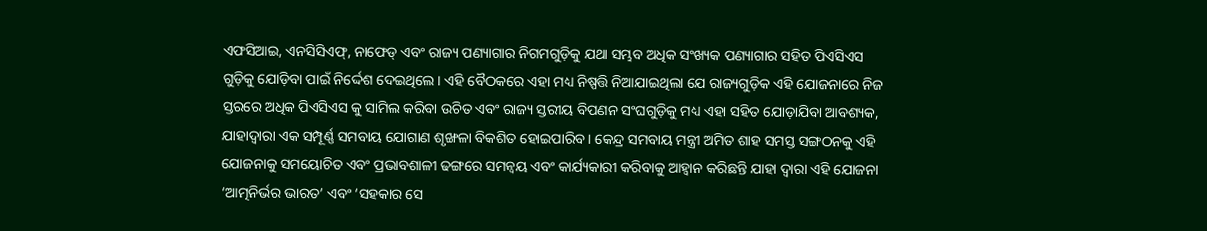ଏଫସିଆଇ, ଏନସିସିଏଫ୍, ନାଫେଡ୍ ଏବଂ ରାଜ୍ୟ ପଣ୍ୟାଗାର ନିଗମଗୁଡ଼ିକୁ ଯଥା ସମ୍ଭବ ଅଧିକ ସଂଖ୍ୟକ ପଣ୍ୟାଗାର ସହିତ ପିଏସିଏସ ଗୁଡ଼ିକୁ ଯୋଡ଼ିବା ପାଇଁ ନିର୍ଦ୍ଦେଶ ଦେଇଥିଲେ। ଏହି ବୈଠକରେ ଏହା ମଧ୍ୟ ନିଷ୍ପତ୍ତି ନିଆଯାଇଥିଲା ଯେ ରାଜ୍ୟଗୁଡ଼ିକ ଏହି ଯୋଜନାରେ ନିଜ ସ୍ତରରେ ଅଧିକ ପିଏସିଏସ କୁ ସାମିଲ କରିବା ଉଚିତ ଏବଂ ରାଜ୍ୟ ସ୍ତରୀୟ ବିପଣନ ସଂଘଗୁଡ଼ିକୁ ମଧ୍ୟ ଏହା ସହିତ ଯୋଡ଼ାଯିବା ଆବଶ୍ୟକ, ଯାହାଦ୍ୱାରା ଏକ ସମ୍ପୂର୍ଣ୍ଣ ସମବାୟ ଯୋଗାଣ ଶୃଙ୍ଖଳା ବିକଶିତ ହୋଇପାରିବ। କେନ୍ଦ୍ର ସମବାୟ ମନ୍ତ୍ରୀ ଅମିତ ଶାହ ସମସ୍ତ ସଙ୍ଗଠନକୁ ଏହି ଯୋଜନାକୁ ସମୟୋଚିତ ଏବଂ ପ୍ରଭାବଶାଳୀ ଢଙ୍ଗରେ ସମନ୍ୱୟ ଏବଂ କାର୍ଯ୍ୟକାରୀ କରିବାକୁ ଆହ୍ୱାନ କରିଛନ୍ତି ଯାହା ଦ୍ୱାରା ଏହି ଯୋଜନା ‘ଆତ୍ମନିର୍ଭର ଭାରତ’ ଏବଂ ‘ସହକାର ସେ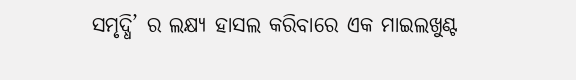ସମୃଦ୍ଧି’ ର ଲକ୍ଷ୍ୟ ହାସଲ କରିବାରେ ଏକ ମାଇଲଖୁଣ୍ଟ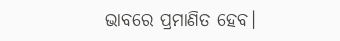ଭାବରେ ପ୍ରମାଣିତ ହେବ।